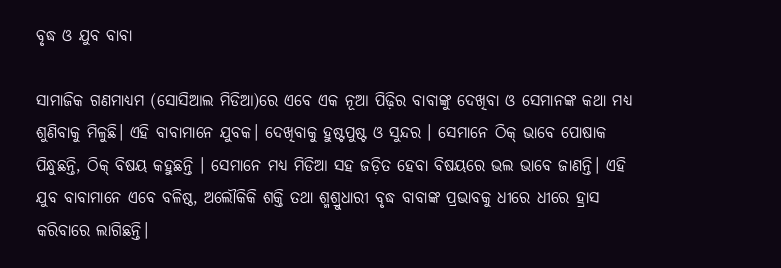ବୃଦ୍ଧ ଓ ଯୁବ ବାବା

ସାମାଜିକ ଗଣମାଧ୍ୟମ (ସୋସିଆଲ ମିଡିଆ)ରେ ଏବେ ଏକ ନୂଆ ପିଢ଼ିର ବାବାଙ୍କୁ ଦେଖିବା ଓ ସେମାନଙ୍କ କଥା ମଧ୍ୟ ଶୁଣିବାକୁ ମିଳୁଛି। ଏହି ବାବାମାନେ ଯୁବକ। ଦେଖିବାକୁ ହୁଷ୍ଟପୁଷ୍ଟ ଓ ସୁନ୍ଦର । ସେମାନେ ଠିକ୍‌ ଭାବେ ପୋଷାକ ପିନ୍ଧୁଛନ୍ତି, ଠିକ୍‌ ବିଷୟ କହୁଛନ୍ତି । ସେମାନେ ମଧ୍ୟ ମିଡିଆ ସହ ଜଡ଼ିତ ହେବା ବିଷୟରେ ଭଲ ଭାବେ ଜାଣନ୍ତି। ଏହି ଯୁବ ବାବାମାନେ ଏବେ ବଳିଷ୍ଠ, ଅଲୌକିକି ଶକ୍ତି ତଥା ଶ୍ମଶ୍ରୁଧାରୀ ବୃଦ୍ଧ ବାବାଙ୍କ ପ୍ରଭାବକୁ ଧୀରେ ଧୀରେ ହ୍ରାସ କରିବାରେ ଲାଗିଛନ୍ତି।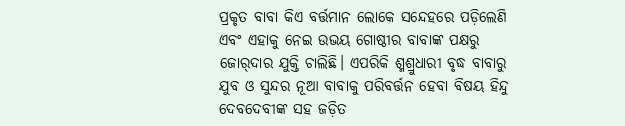ପ୍ରକୃତ ବାବା କିଏ ବର୍ତ୍ତମାନ ଲୋକେ ସନ୍ଦେହରେ ପଡ଼ିଲେଣି ଏବଂ ଏହାକୁ ନେଇ ଉଭୟ ଗୋଷ୍ଠୀର ବାବାଙ୍କ ପକ୍ଷରୁ ଜୋର୍‌ଦାର ଯୁକ୍ତି ଚାଲିଛି। ଏପରିକି ଶ୍ମଶ୍ରୁଧାରୀ ବୃଦ୍ଧ ବାବାରୁ ଯୁବ ଓ ସୁନ୍ଦର ନୂଆ ବାବାକୁ ପରିବର୍ତ୍ତନ ହେବା ବିଷୟ ହିନ୍ଦୁ ଦେବଦେବୀଙ୍କ ସହ ଜଡ଼ିତ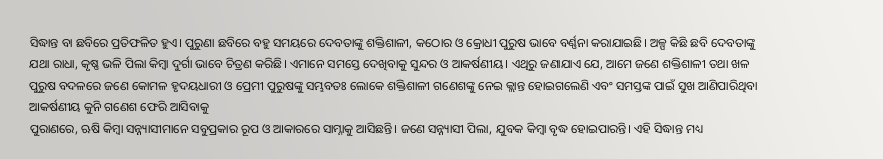ସିଦ୍ଧାନ୍ତ ବା ଛବିରେ ପ୍ରତିଫଳିତ ହୁଏ। ପୁରୁଣା ଛବିରେ ବହୁ ସମୟରେ ଦେବତାଙ୍କୁ ଶକ୍ତିଶାଳୀ, କଠୋର ଓ କ୍ରୋଧୀ ପୁରୁଷ ଭାବେ ବର୍ଣ୍ଣନା କରାଯାଇଛି। ଅଳ୍ପ କିଛି ଛବି ଦେବତାଙ୍କୁ ଯଥା ରାଧା, କୃଷ୍ଣ ଭଳି ପିଲା କିମ୍ବା ଦୁର୍ଗା ଭାବେ ଚିତ୍ରଣ କରିଛି। ଏମାନେ ସମସ୍ତେ ଦେଖିବାକୁ ସୁନ୍ଦର ଓ ଆକର୍ଷଣୀୟ। ଏଥିରୁ ଜଣାଯାଏ ଯେ, ଆମେ ଜଣେ ଶକ୍ତିଶାଳୀ ତଥା ଖଳ ପୁରୁଷ ବଦଳରେ ଜଣେ କୋମଳ ହୃଦୟଧାରୀ ଓ ପ୍ରେମୀ ପୁରୁଷଙ୍କୁ ସମ୍ଭବତଃ ଲୋକେ ଶକ୍ତିଶାଳୀ ଗଣେଶଙ୍କୁ ନେଇ କ୍ଲାନ୍ତ ହୋଇଗଲେଣି ଏବଂ ସମସ୍ତଙ୍କ ପାଇଁ ସୁଖ ଆଣିପାରିଥିବା ଆକର୍ଷଣୀୟ କୁନି ଗଣେଶ ଫେରି ଆସିବାକୁ
ପୁରାଣରେ, ଋଷି କିମ୍ବା ସନ୍ନ୍ୟାସୀମାନେ ସବୁପ୍ରକାର ରୂପ ଓ ଆକାରରେ ସାମ୍ନାକୁ ଆସିଛନ୍ତି। ଜଣେ ସନ୍ନ୍ୟାସୀ ପିଲା, ଯୁବକ କିମ୍ବା ବୃଦ୍ଧ ହୋଇପାରନ୍ତି। ଏହି ସିଦ୍ଧାନ୍ତ ମଧ୍ୟ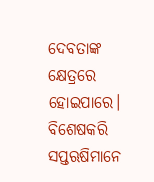ଦେବତାଙ୍କ କ୍ଷେତ୍ରରେ ହୋଇପାରେ। ବିଶେଷକରି ସପ୍ତଋଷିମାନେ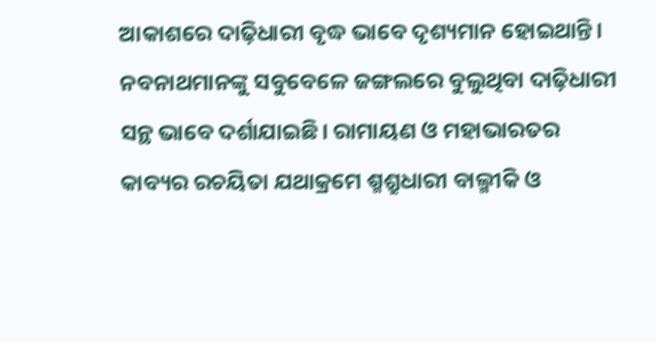ଆକାଶରେ ଦାଢ଼ିଧାରୀ ବୃଦ୍ଧ ଭାବେ ଦୃଶ୍ୟମାନ ହୋଇଥାନ୍ତି। ନବନାଥମାନଙ୍କୁ ସବୁବେଳେ ଜଙ୍ଗଲରେ ବୁଲୁଥିବା ଦାଢ଼ିଧାରୀ ସନ୍ଥ ଭାବେ ଦର୍ଶାଯାଇଛି। ରାମାୟଣ ଓ ମହାଭାରତର କାବ୍ୟର ରଚୟିତା ଯଥାକ୍ରମେ ଶ୍ମଶ୍ରୁଧାରୀ ବାଲ୍ମୀକି ଓ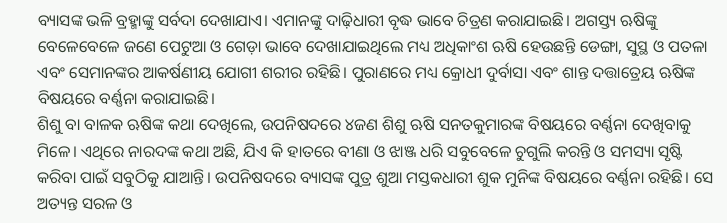ବ୍ୟାସଙ୍କ ଭଳି ବ୍ରହ୍ମାଙ୍କୁ ସର୍ବଦା ଦେଖାଯାଏ। ଏମାନଙ୍କୁ ଦାଢ଼ିଧାରୀ ବୃଦ୍ଧ ଭାବେ ଚିତ୍ରଣ କରାଯାଇଛି। ଅଗସ୍ତ୍ୟ ଋଷିଙ୍କୁ ବେଳେବେଳେ ଜଣେ ପେଟୁଆ ଓ ଗେଡ଼ା ଭାବେ ଦେଖାଯାଇଥିଲେ ମଧ୍ୟ ଅଧିକାଂଶ ଋଷି ହେଉଛନ୍ତି ଡେଙ୍ଗା, ସୁସ୍ଥ ଓ ପତଳା ଏବଂ ସେମାନଙ୍କର ଆକର୍ଷଣୀୟ ଯୋଗୀ ଶରୀର ରହିଛି। ପୁରାଣରେ ମଧ୍ୟ କ୍ରୋଧୀ ଦୁର୍ବାସା ଏବଂ ଶାନ୍ତ ଦତ୍ତାତ୍ରେୟ ଋଷିଙ୍କ ବିଷୟରେ ବର୍ଣ୍ଣନା କରାଯାଇଛି।
ଶିଶୁ ବା ବାଳକ ଋଷିଙ୍କ କଥା ଦେଖିଲେ, ଉପନିଷଦରେ ୪ଜଣ ଶିଶୁ ଋଷି ସନତକୁମାରଙ୍କ ବିଷୟରେ ବର୍ଣ୍ଣନା ଦେଖିବାକୁ ମିଳେ। ଏଥିରେ ନାରଦଙ୍କ କଥା ଅଛି, ଯିଏ କି ହାତରେ ବୀଣା ଓ ଝାଞ୍ଜ ଧରି ସବୁବେଳେ ଚୁଗୁଲି କରନ୍ତି ଓ ସମସ୍ୟା ସୃଷ୍ଟି କରିବା ପାଇଁ ସବୁଠିକୁ ଯାଆନ୍ତି। ଉପନିଷଦରେ ବ୍ୟାସଙ୍କ ପୁତ୍ର ଶୁଆ ମସ୍ତକଧାରୀ ଶୁକ ମୁନିଙ୍କ ବିଷୟରେ ବର୍ଣ୍ଣନା ରହିଛି। ସେ ଅତ୍ୟନ୍ତ ସରଳ ଓ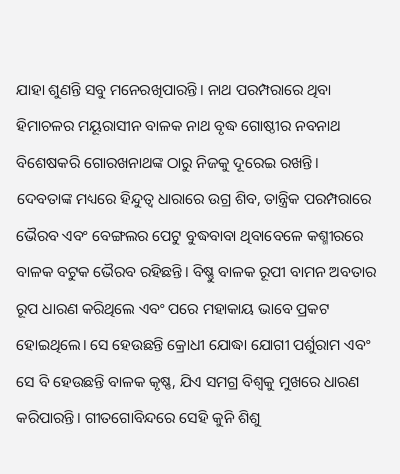ଯାହା ଶୁଣନ୍ତି ସବୁ ମନେରଖିପାରନ୍ତି। ନାଥ ପରମ୍ପରାରେ ଥିବା ହିମାଚଳର ମୟୂରାସୀନ ବାଳକ ନାଥ ବୃଦ୍ଧ ଗୋଷ୍ଠୀର ନବନାଥ ବିଶେଷକରି ଗୋରଖନାଥଙ୍କ ଠାରୁ ନିଜକୁ ଦୂରେଇ ରଖନ୍ତି।
ଦେବତାଙ୍କ ମଧ୍ୟରେ ହିନ୍ଦୁତ୍ୱ ଧାରାରେ ଉଗ୍ର ଶିବ, ତାନ୍ତ୍ରିକ ପରମ୍ପରାରେ ଭୈରବ ଏବଂ ବେଙ୍ଗଲର ପେଟୁ ବୁଦ୍ଧବାବା ଥିବାବେଳେ କଶ୍ମୀରରେ ବାଳକ ବଟୁକ ଭୈରବ ରହିଛନ୍ତି। ବିଷ୍ଣୁ ବାଳକ ରୂପୀ ବାମନ ଅବତାର ରୂପ ଧାରଣ କରିଥିଲେ ଏବଂ ପରେ ମହାକାୟ ଭାବେ ପ୍ରକଟ ହୋଇଥିଲେ। ସେ ହେଉଛନ୍ତି କ୍ରୋଧୀ ଯୋଦ୍ଧା ଯୋଗୀ ପର୍ଶୁରାମ ଏବଂ ସେ ବି ହେଉଛନ୍ତି ବାଳକ କୃଷ୍ଣ, ଯିଏ ସମଗ୍ର ବିଶ୍ୱକୁ ମୁଖରେ ଧାରଣ କରିପାରନ୍ତି। ଗୀତଗୋବିନ୍ଦରେ ସେହି କୁନି ଶିଶୁ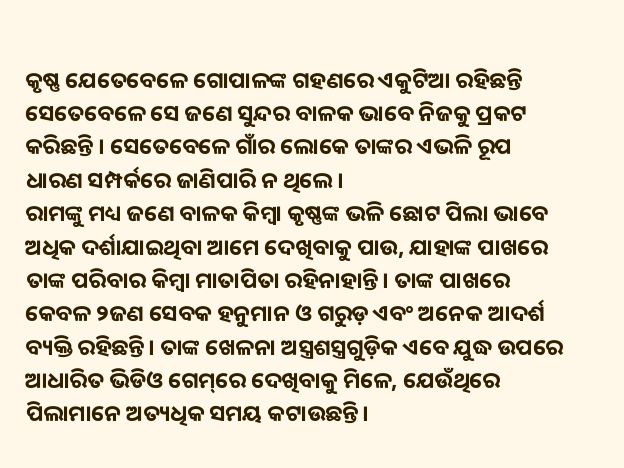କୃଷ୍ଣ ଯେତେବେଳେ ଗୋପାଳଙ୍କ ଗହଣରେ ଏକୁଟିଆ ରହିଛନ୍ତି ସେତେବେଳେ ସେ ଜଣେ ସୁନ୍ଦର ବାଳକ ଭାବେ ନିଜକୁ ପ୍ରକଟ କରିଛନ୍ତି । ସେତେବେଳେ ଗାଁର ଲୋକେ ତାଙ୍କର ଏଭଳି ରୂପ ଧାରଣ ସମ୍ପର୍କରେ ଜାଣିପାରି ନ ଥିଲେ।
ରାମଙ୍କୁ ମଧ୍ୟ ଜଣେ ବାଳକ କିମ୍ବା କୃଷ୍ଣଙ୍କ ଭଳି ଛୋଟ ପିଲା ଭାବେ ଅଧିକ ଦର୍ଶାଯାଇଥିବା ଆମେ ଦେଖିବାକୁ ପାଉ, ଯାହାଙ୍କ ପାଖରେ ତାଙ୍କ ପରିବାର କିମ୍ବା ମାତାପିତା ରହିନାହାନ୍ତି। ତାଙ୍କ ପାଖରେ କେବଳ ୨ଜଣ ସେବକ ହନୁମାନ ଓ ଗରୁଡ଼ ଏବଂ ଅନେକ ଆଦର୍ଶ ବ୍ୟକ୍ତି ରହିଛନ୍ତି। ତାଙ୍କ ଖେଳନା ଅସ୍ତ୍ରଶସ୍ତ୍ରଗୁଡ଼ିକ ଏବେ ଯୁଦ୍ଧ ଉପରେ ଆଧାରିତ ଭିଡିଓ ଗେମ୍‌ରେ ଦେଖିବାକୁ ମିଳେ, ଯେଉଁଥିରେ ପିଲାମାନେ ଅତ୍ୟଧିକ ସମୟ କଟାଉଛନ୍ତି।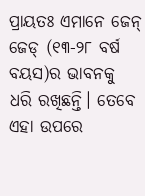ପ୍ରାୟତଃ ଏମାନେ ଜେନ୍‌ ଜେଡ୍‌ (୧୩-୨୮ ବର୍ଷ ବୟସ)ର ଭାବନକୁ ଧରି ରଖିଛନ୍ତି। ତେବେ ଏହା ଉପରେ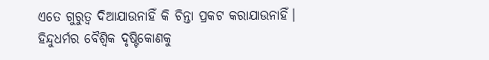ଏତେ ଗୁରୁତ୍ୱ ଦିଆଯାଉନାହିଁ କି ଚିନ୍ତା ପ୍ରକଟ କରାଯାଉନାହିଁ।
ହିନ୍ଦୁଧର୍ମର ବୈଶ୍ୱିକ ଦୃଷ୍ଟିକୋଣକୁ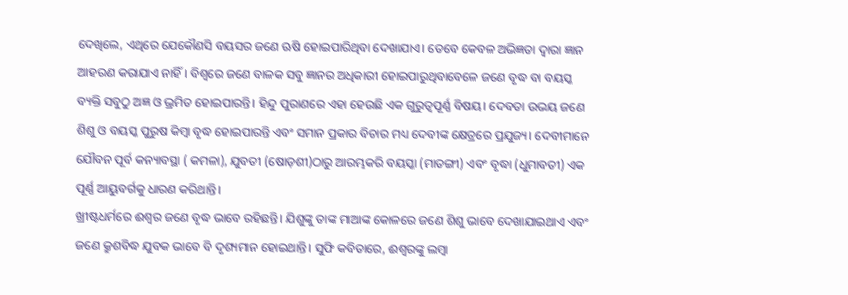ଦେଖିଲେ, ଏଥିରେ ଯେକୌଣସି ବୟସର ଜଣେ ଋଷି ହୋଇପାରିଥିବା ଦେଖାଯାଏ। ତେବେ କେବଳ ଅଭିଜ୍ଞତା ଦ୍ୱାରା ଜ୍ଞାନ ଆହରଣ କରାଯାଏ ନାହିଁ। ବିଶ୍ୱରେ ଜଣେ ବାଳକ ସବୁ ଜ୍ଞାନର ଅଧିକାରୀ ହୋଇପାରୁଥିବାବେଳେ ଜଣେ ବୃଦ୍ଧ ବା ବୟସ୍କ ବ୍ୟକ୍ତି ସବୁଠୁ ଅଜ୍ଞ ଓ ଭ୍ରମିତ ହୋଇପାରନ୍ତି। ହିନ୍ଦୁ ପୁରାଣରେ ଏହା ହେଉଛି ଏକ ଗୁରୁତ୍ୱପୂର୍ଣ୍ଣ ବିଷୟ। ଦେବତା ଉଭୟ ଜଣେ ଶିଶୁ ଓ ବୟସ୍କ ପୁରୁଷ କିମ୍ବା ବୃଦ୍ଧ ହୋଇପାରନ୍ତି ଏବଂ ସମାନ ପ୍ରକାର ବିଚାର ମଧ୍ୟ ଦେବୀଙ୍କ କ୍ଷେତ୍ରରେ ପ୍ରଯୁଜ୍ୟ। ଦେବୀମାନେ ଯୌବନ ପୂର୍ବ କନ୍ୟାବସ୍ଥା ( କମଳା), ଯୁବତୀ (ଷୋଡ଼ଶୀ)ଠାରୁ ଆରମ୍ଭକରି ବୟସ୍କା (ମାତଙ୍ଗୀ) ଏବଂ ବୃଦ୍ଧା (ଧୁମାବତୀ) ଏକ ପୂର୍ଣ୍ଣ ଆୟୁବର୍ଗକୁ ଧାରଣ କରିଥାନ୍ତି।
ଖ୍ରୀଷ୍ଟଧର୍ମରେ ଈଶ୍ୱର ଜଣେ ବୃଦ୍ଧ ଭାବେ ରହିଛନ୍ତି। ଯିଶୁଙ୍କୁ ତାଙ୍କ ମାଆଙ୍କ କୋଳରେ ଜଣେ ଶିଶୁ ଭାବେ ଦେଖାଯାଇଥାଏ ଏବଂ ଜଣେ କ୍ରୁଶବିଦ୍ଧ ଯୁବକ ଭାବେ ବି ଦୃଶ୍ୟମାନ ହୋଇଥାନ୍ତି। ସୁଫି କବିତାରେ, ଈଶ୍ୱରଙ୍କୁ ଲମ୍ବା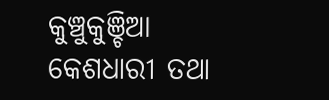କୁଞ୍ଚୁକୁଞ୍ଚିଆ କେଶଧାରୀ ତଥା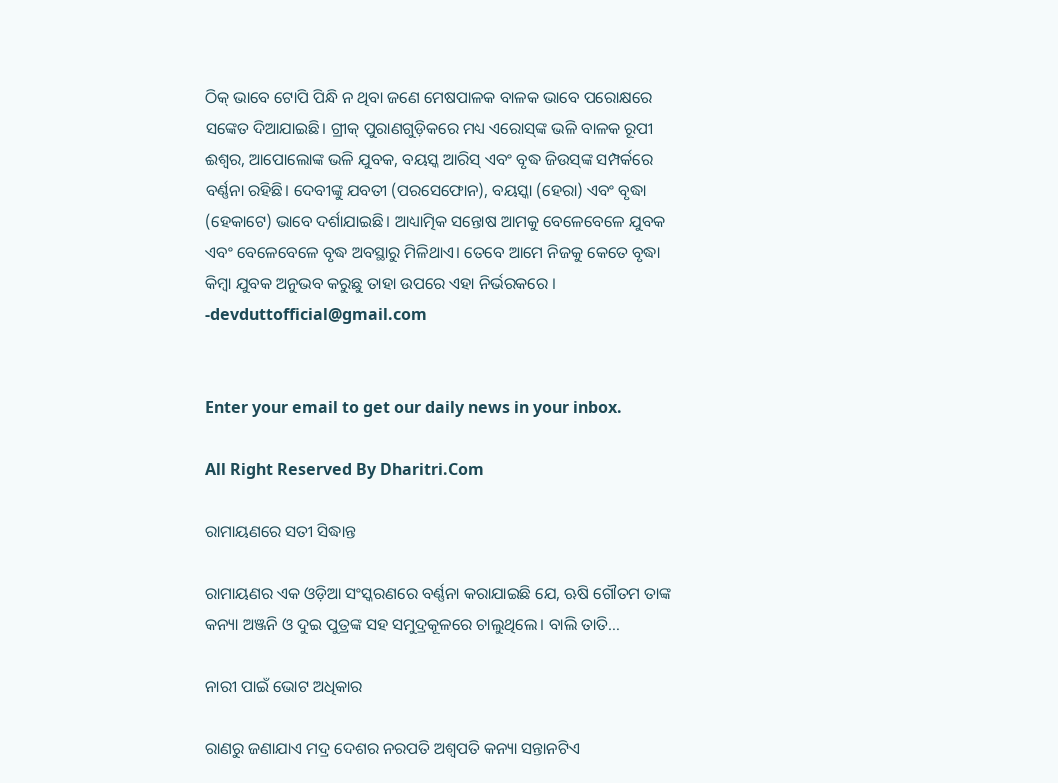ଠିକ୍‌ ଭାବେ ଟୋପି ପିନ୍ଧି ନ ଥିବା ଜଣେ ମେଷପାଳକ ବାଳକ ଭାବେ ପରୋକ୍ଷରେ ସଙ୍କେତ ଦିଆଯାଇଛି। ଗ୍ରୀକ୍‌ ପୁରାଣଗୁଡ଼ିକରେ ମଧ୍ୟ ଏରୋସ୍‌ଙ୍କ ଭଳି ବାଳକ ରୂପୀ ଈଶ୍ୱର, ଆପୋଲୋଙ୍କ ଭଳି ଯୁବକ, ବୟସ୍କ ଆରିସ୍‌ ଏବଂ ବୃଦ୍ଧ ଜିଉସ୍‌ଙ୍କ ସମ୍ପର୍କରେ ବର୍ଣ୍ଣନା ରହିଛି। ଦେବୀଙ୍କୁ ଯବତୀ (ପରସେଫୋନ), ବୟସ୍କା (ହେରା) ଏବଂ ବୃଦ୍ଧା (ହେକାଟେ) ଭାବେ ଦର୍ଶାଯାଇଛି। ଆଧ୍ୟାତ୍ମିକ ସନ୍ତୋଷ ଆମକୁ ବେଳେବେଳେ ଯୁବକ ଏବଂ ବେଳେବେଳେ ବୃଦ୍ଧ ଅବସ୍ଥାରୁ ମିଳିଥାଏ। ତେବେ ଆମେ ନିଜକୁ କେତେ ବୃଦ୍ଧା କିମ୍ବା ଯୁବକ ଅନୁଭବ କରୁଛୁ ତାହା ଉପରେ ଏହା ନିର୍ଭରକରେ ।
-devduttofficial@gmail.com


Enter your email to get our daily news in your inbox.

All Right Reserved By Dharitri.Com

ରାମାୟଣରେ ସତୀ ସିଦ୍ଧାନ୍ତ

ରାମାୟଣର ଏକ ଓଡ଼ିଆ ସଂସ୍କରଣରେ ବର୍ଣ୍ଣନା କରାଯାଇଛି ଯେ, ଋଷି ଗୌତମ ତାଙ୍କ କନ୍ୟା ଅଞ୍ଜନି ଓ ଦୁଇ ପୁତ୍ରଙ୍କ ସହ ସମୁଦ୍ରକୂଳରେ ଚାଲୁଥିଲେ। ବାଲି ତାତି…

ନାରୀ ପାଇଁ ଭୋଟ ଅଧିକାର

ରାଣରୁ ଜଣାଯାଏ ମଦ୍ର ଦେଶର ନରପତି ଅଶ୍ୱପତି କନ୍ୟା ସନ୍ତାନଟିଏ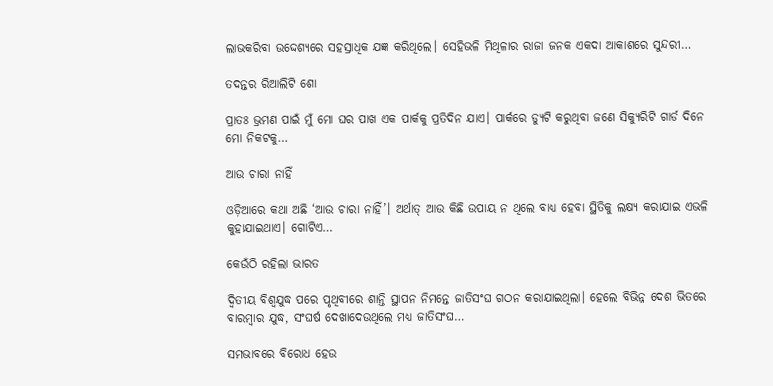ଲାଭକରିବା ଉଦ୍ଦେଶ୍ୟରେ ସହସ୍ରାଧିକ ଯଜ୍ଞ କରିଥିଲେ। ସେହିଭଳି ମିଥିଳାର ରାଜା ଜନକ ଏକଦା ଆକାଶରେ ସୁନ୍ଦରୀ…

ତଦନ୍ତର ରିଆଲିଟି ଶୋ

ପ୍ରାତଃ ଭ୍ରମଣ ପାଇଁ ମୁଁ ମୋ ଘର ପାଖ ଏକ ପାର୍କକୁ ପ୍ରତିଦିନ ଯାଏ। ପାର୍କରେ ଡ୍ୟୁଟି କରୁଥିବା ଜଣେ ସିକ୍ୟୁରିଟି ଗାର୍ଡ ଦିନେ ମୋ ନିକଟକୁ…

ଆଉ ଚାରା ନାହିଁ

ଓଡ଼ିଆରେ କଥା ଅଛି ‘ଆଉ ଚାରା ନାହିଁ’। ଅର୍ଥାତ୍‌ ଆଉ କିଛି ଉପାୟ ନ ଥିଲେ ବାଧ୍ୟ ହେବା ସ୍ଥିତିକୁ ଲକ୍ଷ୍ୟ କରାଯାଇ ଏଭଳି କୁହାଯାଇଥାଏ। ଗୋଟିଏ…

କେଉଁଠି ରହିଲା ଭାରତ

ଦ୍ୱିତୀୟ ବିଶ୍ୱଯୁଦ୍ଧ ପରେ ପୃଥିବୀରେ ଶାନ୍ତି ସ୍ଥାପନ ନିମନ୍ତେ ଜାତିସଂଘ ଗଠନ କରାଯାଇଥିଲା। ହେଲେ ବିଭିନ୍ନ ଦେଶ ଭିତରେ ବାରମ୍ବାର ଯୁଦ୍ଧ, ସଂଘର୍ଷ ଦେଖାଦେଉଥିଲେ ମଧ୍ୟ ଜାତିସଂଘ…

ସମଭାବରେ ବିରୋଧ ହେଉ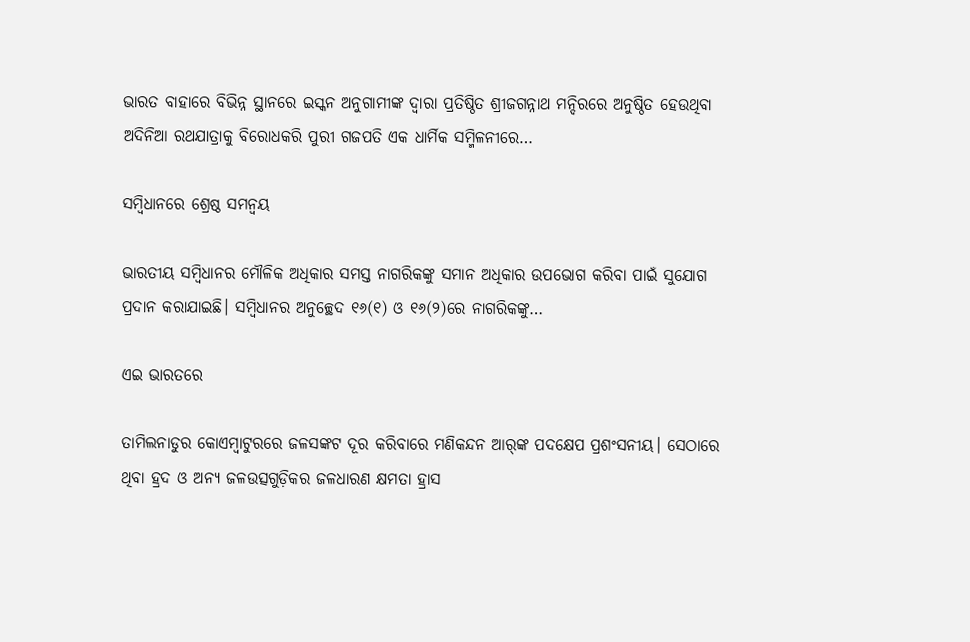ଭାରତ ବାହାରେ ବିଭିନ୍ନ ସ୍ଥାନରେ ଇସ୍କନ ଅନୁଗାମୀଙ୍କ ଦ୍ୱାରା ପ୍ରତିଷ୍ଠିତ ଶ୍ରୀଜଗନ୍ନାଥ ମନ୍ଦିରରେ ଅନୁଷ୍ଠିତ ହେଉଥିବା ଅଦିନିଆ ରଥଯାତ୍ରାକୁ ବିରୋଧକରି ପୁରୀ ଗଜପତି ଏକ ଧାର୍ମିକ ସମ୍ମିଳନୀରେ…

ସମ୍ବିଧାନରେ ଶ୍ରେଷ୍ଠ ସମନ୍ବୟ

ଭାରତୀୟ ସମ୍ବିଧାନର ମୌଳିକ ଅଧିକାର ସମସ୍ତ ନାଗରିକଙ୍କୁ ସମାନ ଅଧିକାର ଉପଭୋଗ କରିବା ପାଇଁ ସୁଯୋଗ ପ୍ରଦାନ କରାଯାଇଛି। ସମ୍ବିଧାନର ଅନୁଚ୍ଛେଦ ୧୬(୧) ଓ ୧୬(୨)ରେ ନାଗରିକଙ୍କୁ…

ଏଇ ଭାରତରେ

ତାମିଲନାଡୁର କୋଏମ୍ବାଟୁରରେ ଜଳସଙ୍କଟ ଦୂର କରିବାରେ ମଣିକନ୍ଦନ ଆର୍‌ଙ୍କ ପଦକ୍ଷେପ ପ୍ରଶଂସନୀୟ। ସେଠାରେ ଥିବା ହ୍ରଦ ଓ ଅନ୍ୟ ଜଳଉତ୍ସଗୁଡ଼ିକର ଜଳଧାରଣ କ୍ଷମତା ହ୍ରାସ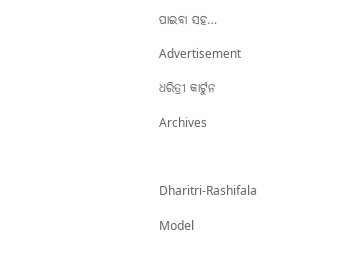ପାଇବା ସହ…

Advertisement

ଧରିତ୍ରୀ କାର୍ଟୁନ

Archives



Dharitri-Rashifala

Model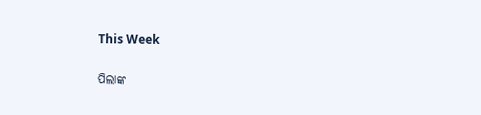This Week

ପିଲାଙ୍କ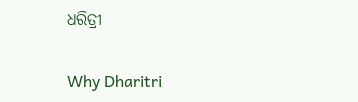ଧରିତ୍ରୀ

Why Dharitri